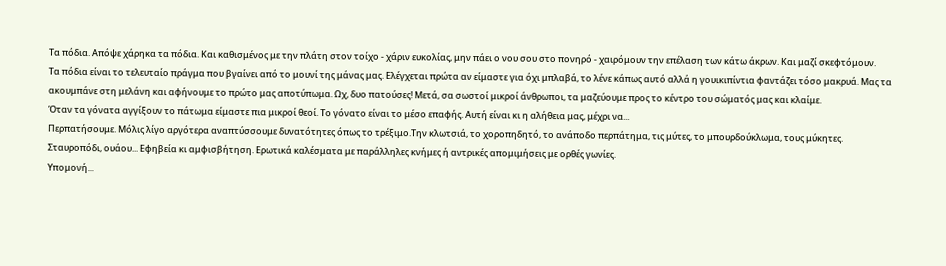Τα πόδια. Απόψε χάρηκα τα πόδια. Και καθισμένος με την πλάτη στον τοίχο - χάριν ευκολίας, μην πάει ο νου σου στο πονηρό - χαιρόμουν την επέλαση των κάτω άκρων. Και μαζί σκεφτόμουν.
Τα πόδια είναι το τελευταίο πράγμα που βγαίνει από το μουνί της μάνας μας. Ελέγχεται πρώτα αν είμαστε για όχι μπλαβά, το λένε κάπως αυτό αλλά η γουικιπίντια φαντάζει τόσο μακρυά. Μας τα ακουμπάνε στη μελάνη και αφήνουμε το πρώτο μας αποτύπωμα. Ωχ, δυο πατούσες! Μετά, σα σωστοί μικροί άνθρωποι, τα μαζεύουμε προς το κέντρο του σώματός μας και κλαίμε.
Όταν τα γόνατα αγγίξουν το πάτωμα είμαστε πια μικροί θεοί. Το γόνατο είναι το μέσο επαφής. Αυτή είναι κι η αλήθεια μας, μέχρι να...
Περπατήσουμε. Μόλις λίγο αργότερα αναπτύσσουμε δυνατότητες όπως το τρέξιμο.Την κλωτσιά, το χοροπηδητό, το ανάποδο περπάτημα, τις μύτες, το μπουρδούκλωμα, τους μύκητες.
Σταυροπόδι, ουάου... Εφηβεία κι αμφισβήτηση. Ερωτικά καλέσματα με παράλληλες κνήμες ή αντρικές απομιμήσεις με ορθές γωνίες.
Υπομονή...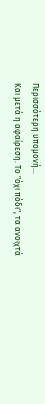Περισσότερη υπομονή...
Και μετά η αφαίρεση. Το "όχι πόδι", τα ανοιχτά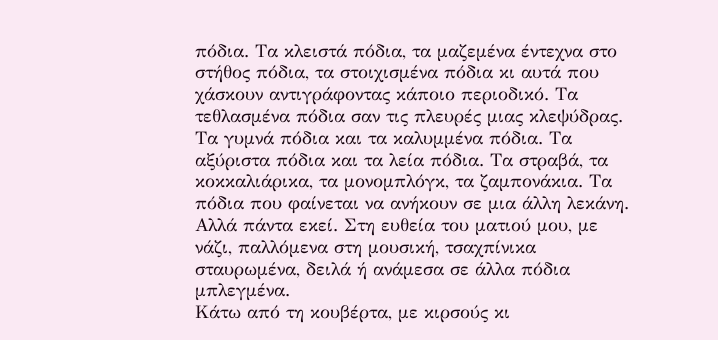πόδια. Τα κλειστά πόδια, τα μαζεμένα έντεχνα στο στήθος πόδια, τα στοιχισμένα πόδια κι αυτά που χάσκουν αντιγράφοντας κάποιο περιοδικό. Τα τεθλασμένα πόδια σαν τις πλευρές μιας κλεψύδρας. Τα γυμνά πόδια και τα καλυμμένα πόδια. Τα αξύριστα πόδια και τα λεία πόδια. Τα στραβά, τα κοκκαλιάρικα, τα μονομπλόγκ, τα ζαμπονάκια. Τα πόδια που φαίνεται να ανήκουν σε μια άλλη λεκάνη.
Αλλά πάντα εκεί. Στη ευθεία του ματιού μου, με νάζι, παλλόμενα στη μουσική, τσαχπίνικα σταυρωμένα, δειλά ή ανάμεσα σε άλλα πόδια μπλεγμένα.
Κάτω από τη κουβέρτα, με κιρσούς κι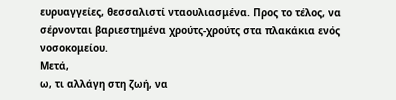ευρυαγγείες, θεσσαλιστί νταουλιασμένα. Προς το τέλος, να σέρνονται βαριεστημένα χρούτς-χρούτς στα πλακάκια ενός νοσοκομείου.
Μετά,
ω, τι αλλάγη στη ζωή, να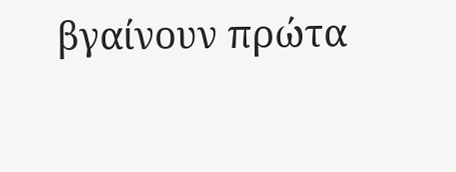βγαίνουν πρώτα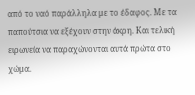από το ναό παράλληλα με το έδαφος. Με τα παπούτσια να εξέχουν στην άκρη. Και τελική ειρωνεία να παραχώνονται αυτά πρώτα στο χώμα.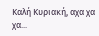Καλή Κυριακή, αχα χα χα...